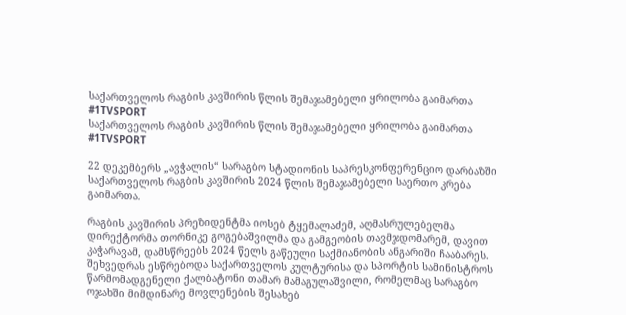საქართველოს რაგბის კავშირის წლის შემაჯამებელი ყრილობა გაიმართა #1TVSPORT
საქართველოს რაგბის კავშირის წლის შემაჯამებელი ყრილობა გაიმართა #1TVSPORT

22 დეკემბერს „ავჭალის“ სარაგბო სტადიონის საპრესკონფერენციო დარბაზში საქართველოს რაგბის კავშირის 2024 წლის შემაჯამებელი საერთო კრება გაიმართა.

რაგბის კავშირის პრეზიდენტმა იოსებ ტყემალაძემ, აღმასრულებელმა დირექტორმა თორნიკე გოგებაშვილმა და გამგეობის თავმჯდომარემ, დავით კაჭარავამ, დამსწრეებს 2024 წელს გაწეული საქმიანობის ანგარიში ჩააბარეს. შეხვედრას ესწრებოდა საქართველოს კულტურისა და სპორტის სამინისტროს წარმომადგენელი ქალბატონი თამარ მამაგულაშვილი, რომელმაც სარაგბო ოჯახში მიმდინარე მოვლენების შესახებ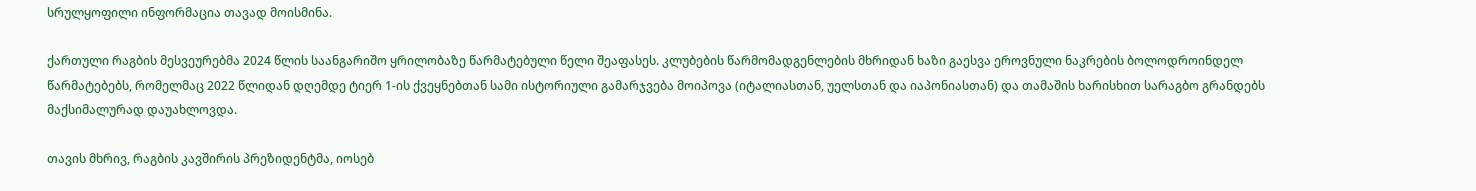სრულყოფილი ინფორმაცია თავად მოისმინა.

ქართული რაგბის მესვეურებმა 2024 წლის საანგარიშო ყრილობაზე წარმატებული წელი შეაფასეს. კლუბების წარმომადგენლების მხრიდან ხაზი გაესვა ეროვნული ნაკრების ბოლოდროინდელ წარმატებებს, რომელმაც 2022 წლიდან დღემდე ტიერ 1-ის ქვეყნებთან სამი ისტორიული გამარჯვება მოიპოვა (იტალიასთან, უელსთან და იაპონიასთან) და თამაშის ხარისხით სარაგბო გრანდებს მაქსიმალურად დაუახლოვდა.

თავის მხრივ, რაგბის კავშირის პრეზიდენტმა, იოსებ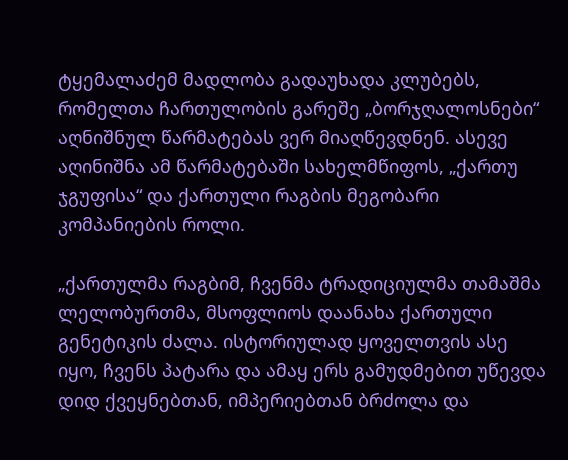ტყემალაძემ მადლობა გადაუხადა კლუბებს, რომელთა ჩართულობის გარეშე „ბორჯღალოსნები“ აღნიშნულ წარმატებას ვერ მიაღწევდნენ. ასევე აღინიშნა ამ წარმატებაში სახელმწიფოს, „ქართუ ჯგუფისა“ და ქართული რაგბის მეგობარი კომპანიების როლი.

„ქართულმა რაგბიმ, ჩვენმა ტრადიციულმა თამაშმა ლელობურთმა, მსოფლიოს დაანახა ქართული გენეტიკის ძალა. ისტორიულად ყოველთვის ასე იყო, ჩვენს პატარა და ამაყ ერს გამუდმებით უწევდა დიდ ქვეყნებთან, იმპერიებთან ბრძოლა და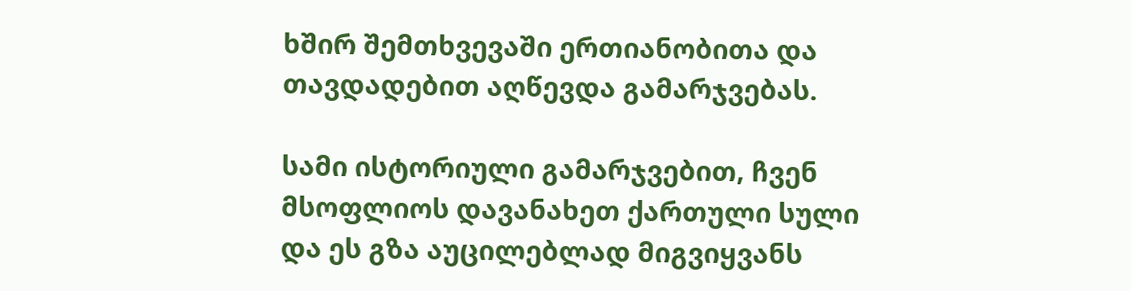ხშირ შემთხვევაში ერთიანობითა და თავდადებით აღწევდა გამარჯვებას.

სამი ისტორიული გამარჯვებით, ჩვენ მსოფლიოს დავანახეთ ქართული სული და ეს გზა აუცილებლად მიგვიყვანს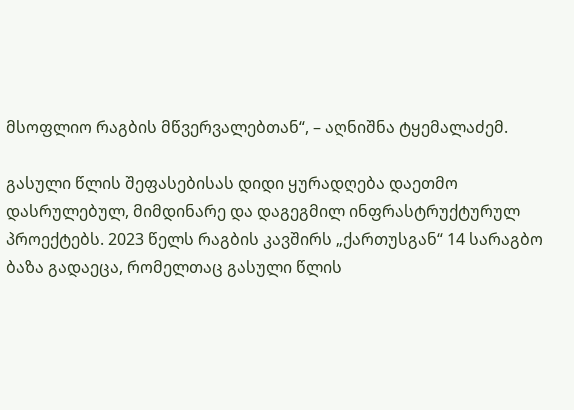მსოფლიო რაგბის მწვერვალებთან“, – აღნიშნა ტყემალაძემ.

გასული წლის შეფასებისას დიდი ყურადღება დაეთმო დასრულებულ, მიმდინარე და დაგეგმილ ინფრასტრუქტურულ პროექტებს. 2023 წელს რაგბის კავშირს „ქართუსგან“ 14 სარაგბო ბაზა გადაეცა, რომელთაც გასული წლის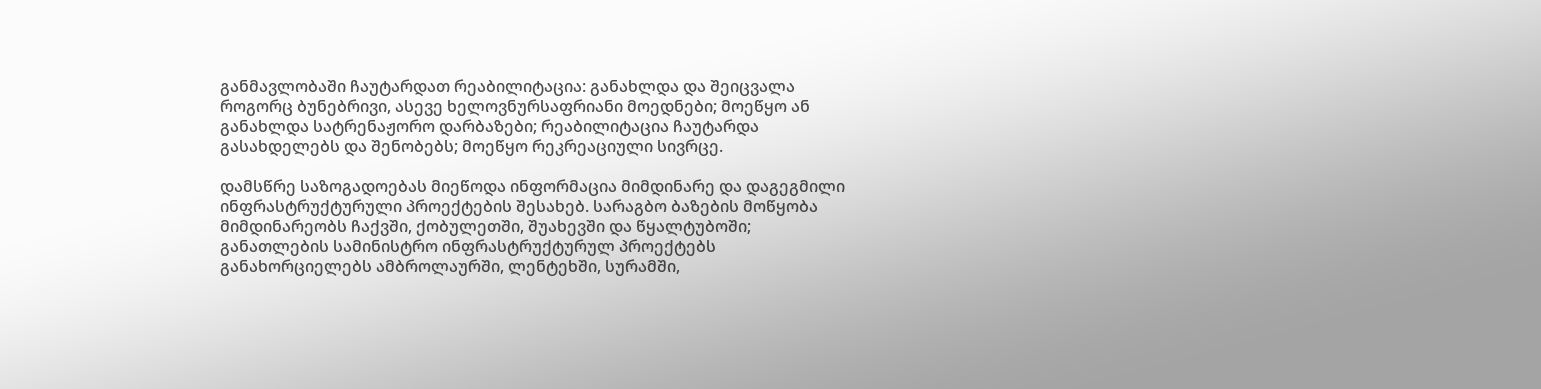განმავლობაში ჩაუტარდათ რეაბილიტაცია: განახლდა და შეიცვალა როგორც ბუნებრივი, ასევე ხელოვნურსაფრიანი მოედნები; მოეწყო ან განახლდა სატრენაჟორო დარბაზები; რეაბილიტაცია ჩაუტარდა გასახდელებს და შენობებს; მოეწყო რეკრეაციული სივრცე.

დამსწრე საზოგადოებას მიეწოდა ინფორმაცია მიმდინარე და დაგეგმილი ინფრასტრუქტურული პროექტების შესახებ. სარაგბო ბაზების მოწყობა მიმდინარეობს ჩაქვში, ქობულეთში, შუახევში და წყალტუბოში; განათლების სამინისტრო ინფრასტრუქტურულ პროექტებს განახორციელებს ამბროლაურში, ლენტეხში, სურამში,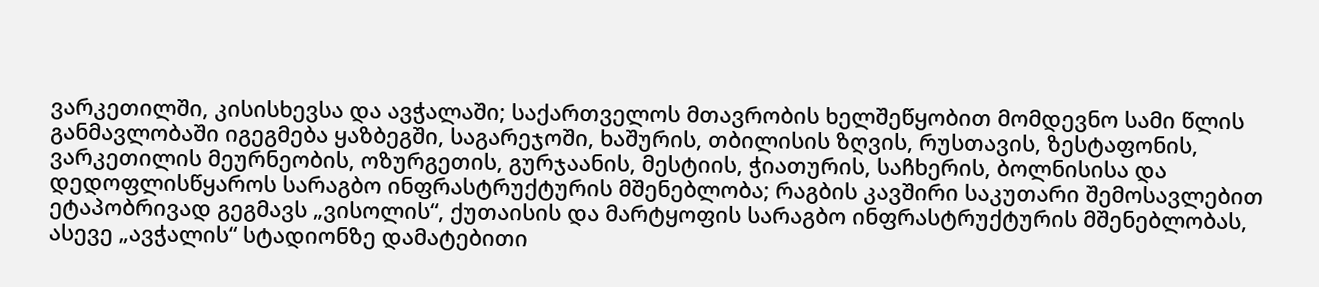ვარკეთილში, კისისხევსა და ავჭალაში; საქართველოს მთავრობის ხელშეწყობით მომდევნო სამი წლის განმავლობაში იგეგმება ყაზბეგში, საგარეჯოში, ხაშურის, თბილისის ზღვის, რუსთავის, ზესტაფონის, ვარკეთილის მეურნეობის, ოზურგეთის, გურჯაანის, მესტიის, ჭიათურის, საჩხერის, ბოლნისისა და დედოფლისწყაროს სარაგბო ინფრასტრუქტურის მშენებლობა; რაგბის კავშირი საკუთარი შემოსავლებით ეტაპობრივად გეგმავს „ვისოლის“, ქუთაისის და მარტყოფის სარაგბო ინფრასტრუქტურის მშენებლობას, ასევე „ავჭალის“ სტადიონზე დამატებითი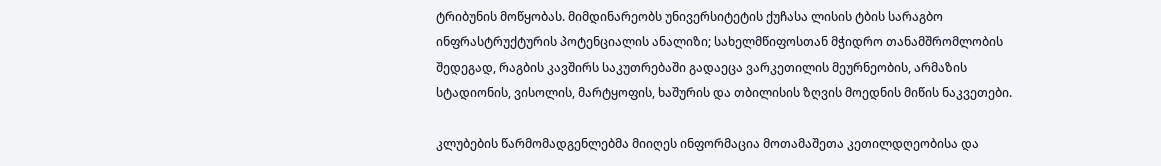ტრიბუნის მოწყობას. მიმდინარეობს უნივერსიტეტის ქუჩასა ლისის ტბის სარაგბო ინფრასტრუქტურის პოტენციალის ანალიზი; სახელმწიფოსთან მჭიდრო თანამშრომლობის შედეგად, რაგბის კავშირს საკუთრებაში გადაეცა ვარკეთილის მეურნეობის, არმაზის სტადიონის, ვისოლის, მარტყოფის, ხაშურის და თბილისის ზღვის მოედნის მიწის ნაკვეთები.

კლუბების წარმომადგენლებმა მიიღეს ინფორმაცია მოთამაშეთა კეთილდღეობისა და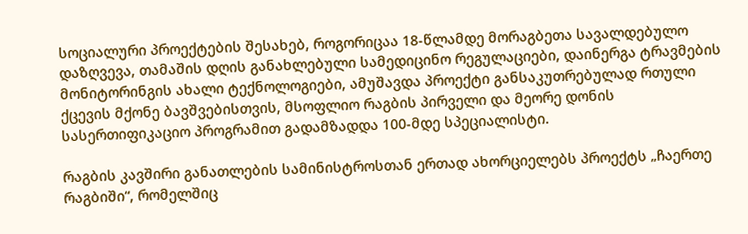სოციალური პროექტების შესახებ, როგორიცაა 18-წლამდე მორაგბეთა სავალდებულო დაზღვევა, თამაშის დღის განახლებული სამედიცინო რეგულაციები, დაინერგა ტრავმების მონიტორინგის ახალი ტექნოლოგიები, ამუშავდა პროექტი განსაკუთრებულად რთული ქცევის მქონე ბავშვებისთვის, მსოფლიო რაგბის პირველი და მეორე დონის სასერთიფიკაციო პროგრამით გადამზადდა 100-მდე სპეციალისტი.

რაგბის კავშირი განათლების სამინისტროსთან ერთად ახორციელებს პროექტს „ჩაერთე რაგბიში“, რომელშიც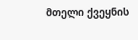მთელი ქვეყნის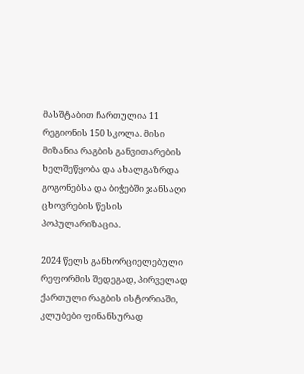მასშტაბით ჩართულია 11 რეგიონის 150 სკოლა. მისი მიზანია რაგბის განვითარების ხელშეწყობა და ახალგაზრდა გოგონებსა და ბიჭებში ჯანსაღი ცხოვრების წესის პოპულარიზაცია.

2024 წელს განხორციელებული რეფორმის შედეგად, პირველად ქართული რაგბის ისტორიაში, კლუბები ფინანსურად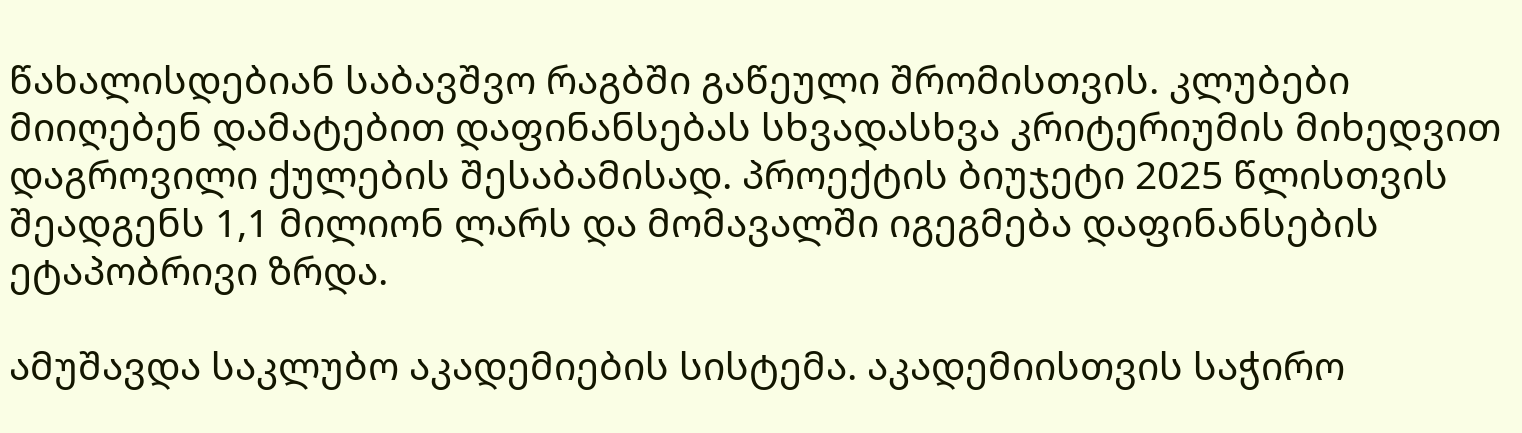წახალისდებიან საბავშვო რაგბში გაწეული შრომისთვის. კლუბები მიიღებენ დამატებით დაფინანსებას სხვადასხვა კრიტერიუმის მიხედვით დაგროვილი ქულების შესაბამისად. პროექტის ბიუჯეტი 2025 წლისთვის შეადგენს 1,1 მილიონ ლარს და მომავალში იგეგმება დაფინანსების ეტაპობრივი ზრდა.

ამუშავდა საკლუბო აკადემიების სისტემა. აკადემიისთვის საჭირო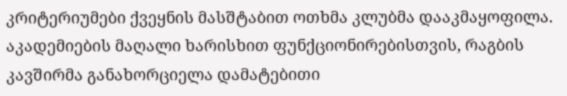კრიტერიუმები ქვეყნის მასშტაბით ოთხმა კლუბმა დააკმაყოფილა. აკადემიების მაღალი ხარისხით ფუნქციონირებისთვის, რაგბის კავშირმა განახორციელა დამატებითი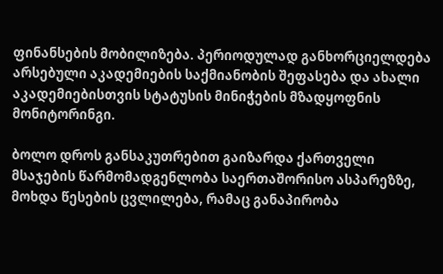ფინანსების მობილიზება. პერიოდულად განხორციელდება არსებული აკადემიების საქმიანობის შეფასება და ახალი აკადემიებისთვის სტატუსის მინიჭების მზადყოფნის მონიტორინგი.

ბოლო დროს განსაკუთრებით გაიზარდა ქართველი მსაჯების წარმომადგენლობა საერთაშორისო ასპარეზზე, მოხდა წესების ცვლილება, რამაც განაპირობა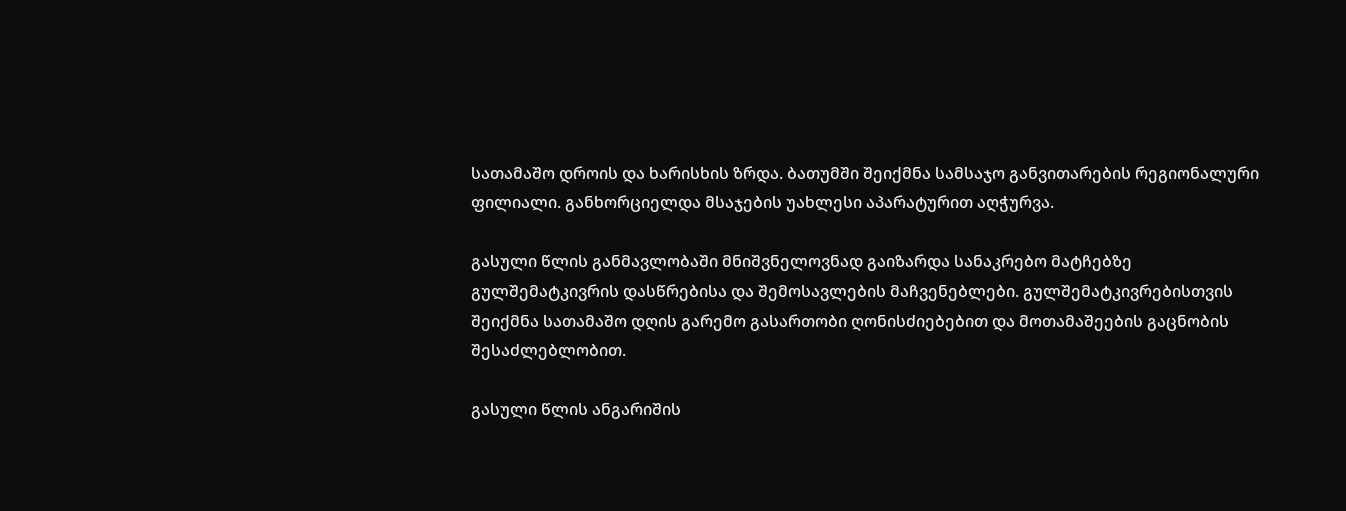სათამაშო დროის და ხარისხის ზრდა. ბათუმში შეიქმნა სამსაჯო განვითარების რეგიონალური ფილიალი. განხორციელდა მსაჯების უახლესი აპარატურით აღჭურვა.

გასული წლის განმავლობაში მნიშვნელოვნად გაიზარდა სანაკრებო მატჩებზე გულშემატკივრის დასწრებისა და შემოსავლების მაჩვენებლები. გულშემატკივრებისთვის შეიქმნა სათამაშო დღის გარემო გასართობი ღონისძიებებით და მოთამაშეების გაცნობის შესაძლებლობით.

გასული წლის ანგარიშის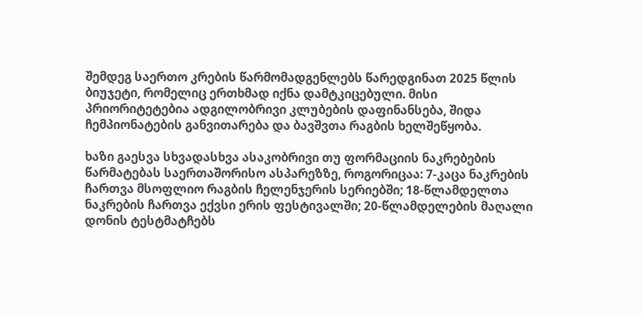შემდეგ საერთო კრების წარმომადგენლებს წარედგინათ 2025 წლის ბიუჯეტი, რომელიც ერთხმად იქნა დამტკიცებული. მისი პრიორიტეტებია ადგილობრივი კლუბების დაფინანსება, შიდა ჩემპიონატების განვითარება და ბავშვთა რაგბის ხელშეწყობა.

ხაზი გაესვა სხვადასხვა ასაკობრივი თუ ფორმაციის ნაკრებების წარმატებას საერთაშორისო ასპარეზზე, როგორიცაა: 7-კაცა ნაკრების ჩართვა მსოფლიო რაგბის ჩელენჯერის სერიებში; 18-წლამდელთა ნაკრების ჩართვა ექვსი ერის ფესტივალში; 20-წლამდელების მაღალი დონის ტესტმატჩებს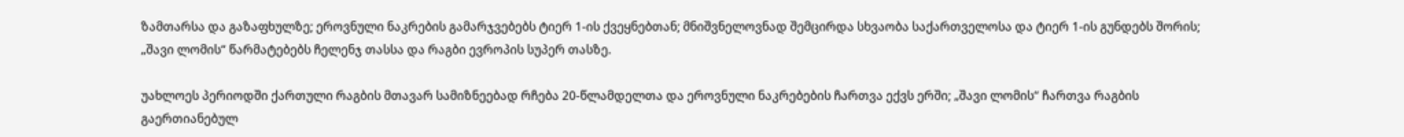ზამთარსა და გაზაფხულზე; ეროვნული ნაკრების გამარჯვებებს ტიერ 1-ის ქვეყნებთან; მნიშვნელოვნად შემცირდა სხვაობა საქართველოსა და ტიერ 1-ის გუნდებს შორის; „შავი ლომის“ წარმატებებს ჩელენჯ თასსა და რაგბი ევროპის სუპერ თასზე.

უახლოეს პერიოდში ქართული რაგბის მთავარ სამიზნეებად რჩება 20-წლამდელთა და ეროვნული ნაკრებების ჩართვა ექვს ერში; „შავი ლომის“ ჩართვა რაგბის გაერთიანებულ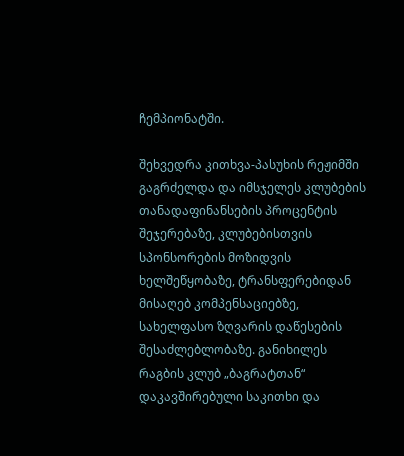ჩემპიონატში.

შეხვედრა კითხვა-პასუხის რეჟიმში გაგრძელდა და იმსჯელეს კლუბების თანადაფინანსების პროცენტის შეჯერებაზე, კლუბებისთვის სპონსორების მოზიდვის ხელშეწყობაზე, ტრანსფერებიდან მისაღებ კომპენსაციებზე, სახელფასო ზღვარის დაწესების შესაძლებლობაზე. განიხილეს რაგბის კლუბ „ბაგრატთან“ დაკავშირებული საკითხი და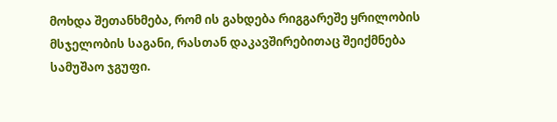მოხდა შეთანხმება, რომ ის გახდება რიგგარეშე ყრილობის მსჯელობის საგანი, რასთან დაკავშირებითაც შეიქმნება სამუშაო ჯგუფი.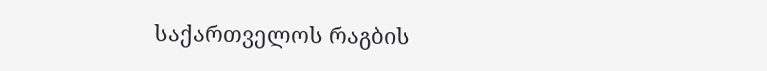საქართველოს რაგბის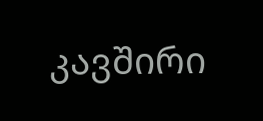კავშირი